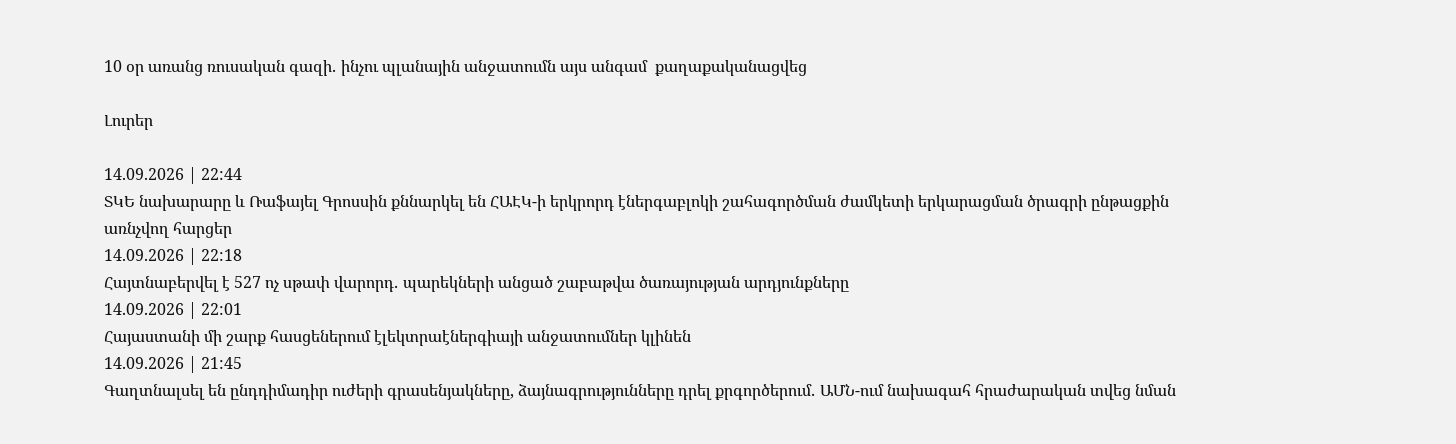10 օր առանց ռուսական գազի․ ինչու պլանային անջատումն այս անգամ  քաղաքականացվեց

Լուրեր

14.09.2026 | 22:44
ՏԿԵ նախարարը և Ռաֆայել Գրոսսին քննարկել են ՀԱԷԿ-ի երկրորդ էներգաբլոկի շահագործման ժամկետի երկարացման ծրագրի ընթացքին առնչվող հարցեր
14.09.2026 | 22:18
Հայտնաբերվել է 527 ոչ սթափ վարորդ․ պարեկների անցած շաբաթվա ծառայության արդյունքները
14.09.2026 | 22:01
Հայաստանի մի շարք հասցեներում էլեկտրաէներգիայի անջատումներ կլինեն
14.09.2026 | 21:45
Գաղտնալսել են ընդդիմադիր ուժերի գրասենյակները, ձայնագրությունները դրել քրգործերում․ ԱՄՆ-ում նախագահ հրաժարական տվեց նման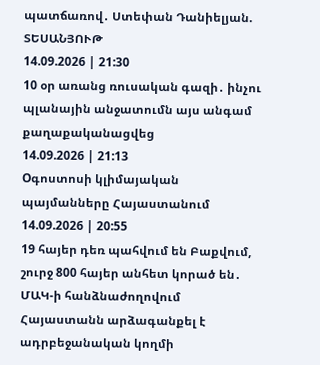պատճառով․ Ստեփան Դանիելյան. ՏԵՍԱՆՅՈՒԹ
14.09.2026 | 21:30
10 օր առանց ռուսական գազի․ ինչու պլանային անջատումն այս անգամ  քաղաքականացվեց
14.09.2026 | 21:13
Oգոստոսի կլիմայական պայմանները Հայաստանում
14.09.2026 | 20:55
19 հայեր դեռ պահվում են Բաքվում, շուրջ 800 հայեր անհետ կորած են․ ՄԱԿ-ի հանձնաժողովում Հայաստանն արձագանքել է ադրբեջանական կողմի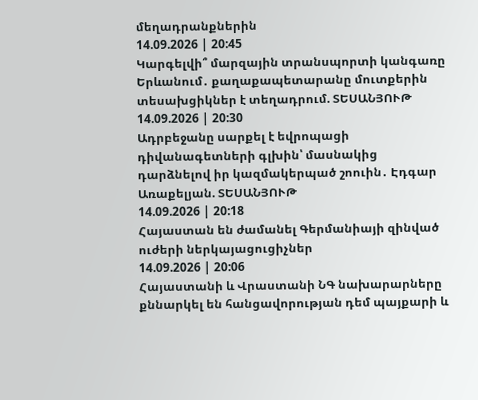մեղադրանքներին
14.09.2026 | 20:45
Կարգելվի՞ մարզային տրանսպորտի կանգառը Երևանում․ քաղաքապետարանը մուտքերին տեսախցիկներ է տեղադրում. ՏԵՍԱՆՅՈՒԹ
14.09.2026 | 20:30
Ադրբեջանը սարքել է եվրոպացի դիվանագետների գլխին՝ մասնակից դարձնելով իր կազմակերպած շոուին․ Էդգար Առաքելյան. ՏԵՍԱՆՅՈՒԹ
14.09.2026 | 20:18
Հայաստան են ժամանել Գերմանիայի զինված ուժերի ներկայացուցիչներ
14.09.2026 | 20:06
Հայաստանի և Վրաստանի ՆԳ նախարարները քննարկել են հանցավորության դեմ պայքարի և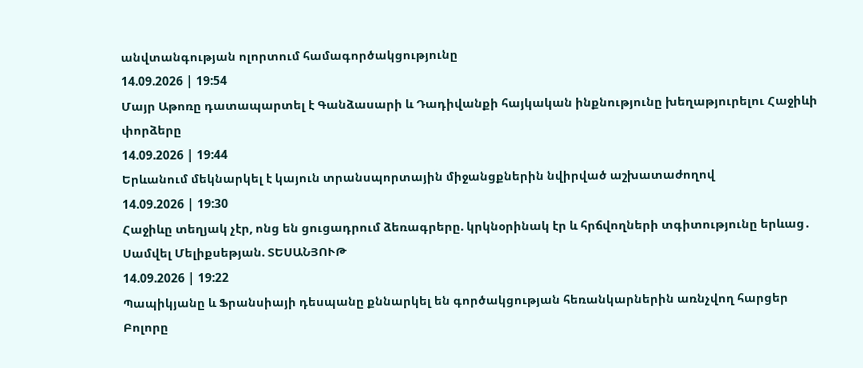անվտանգության ոլորտում համագործակցությունը
14.09.2026 | 19:54
Մայր Աթոռը դատապարտել է Գանձասարի և Դադիվանքի հայկական ինքնությունը խեղաթյուրելու Հաջիևի փորձերը
14.09.2026 | 19:44
Երևանում մեկնարկել է կայուն տրանսպորտային միջանցքներին նվիրված աշխատաժողով
14.09.2026 | 19:30
Հաջիևը տեղյակ չէր, ոնց են ցուցադրում ձեռագրերը. կրկնօրինակ էր և հրճվողների տգիտությունը երևաց․ Սամվել Մելիքսեթյան. ՏԵՍԱՆՅՈՒԹ
14.09.2026 | 19:22
Պապիկյանը և Ֆրանսիայի դեսպանը քննարկել են գործակցության հեռանկարներին առնչվող հարցեր
Բոլորը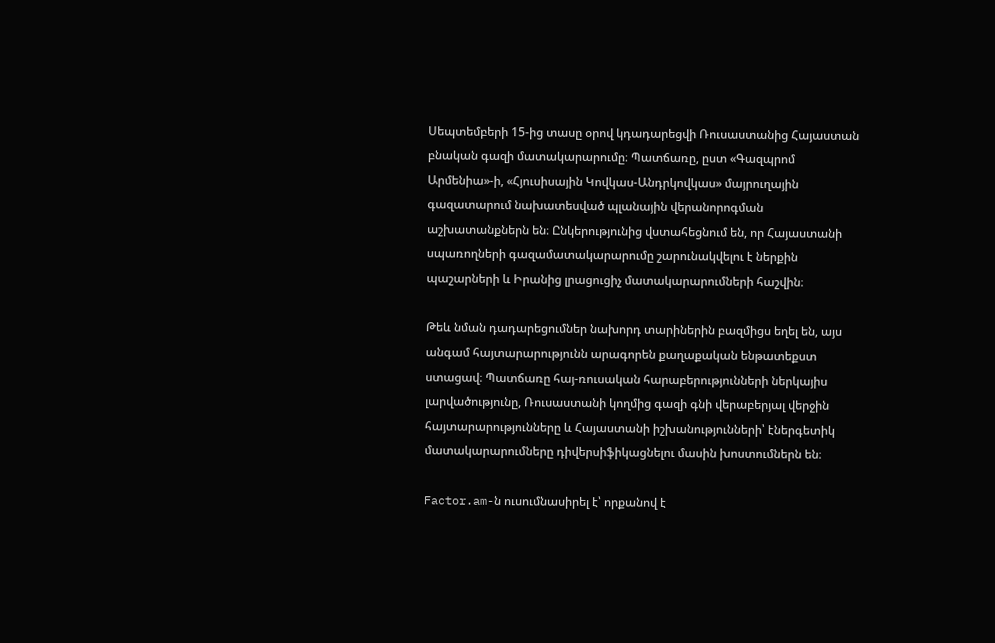Սեպտեմբերի 15-ից տասը օրով կդադարեցվի Ռուսաստանից Հայաստան բնական գազի մատակարարումը։ Պատճառը, ըստ «Գազպրոմ Արմենիա»-ի, «Հյուսիսային Կովկաս-Անդրկովկաս» մայրուղային գազատարում նախատեսված պլանային վերանորոգման աշխատանքներն են։ Ընկերությունից վստահեցնում են, որ Հայաստանի սպառողների գազամատակարարումը շարունակվելու է ներքին պաշարների և Իրանից լրացուցիչ մատակարարումների հաշվին։

Թեև նման դադարեցումներ նախորդ տարիներին բազմիցս եղել են, այս անգամ հայտարարությունն արագորեն քաղաքական ենթատեքստ ստացավ։ Պատճառը հայ-ռուսական հարաբերությունների ներկայիս լարվածությունը, Ռուսաստանի կողմից գազի գնի վերաբերյալ վերջին հայտարարությունները և Հայաստանի իշխանությունների՝ էներգետիկ մատակարարումները դիվերսիֆիկացնելու մասին խոստումներն են։

Factor.am-ն ուսումնասիրել է՝ որքանով է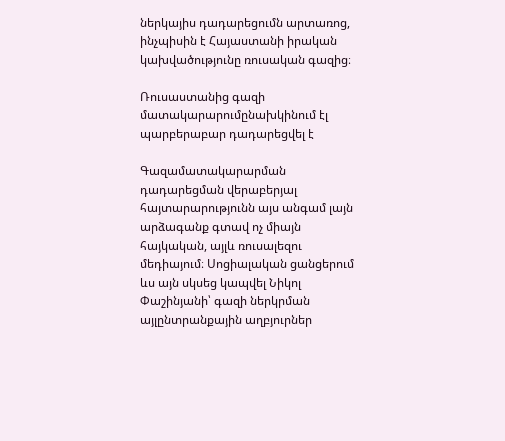ներկայիս դադարեցումն արտառոց, ինչպիսին է Հայաստանի իրական կախվածությունը ռուսական գազից։

Ռուսաստանից գազի մատակարարումընախկինում էլ պարբերաբար դադարեցվել է

Գազամատակարարման դադարեցման վերաբերյալ հայտարարությունն այս անգամ լայն արձագանք գտավ ոչ միայն հայկական, այլև ռուսալեզու մեդիայում։ Սոցիալական ցանցերում ևս այն սկսեց կապվել Նիկոլ Փաշինյանի՝ գազի ներկրման այլընտրանքային աղբյուրներ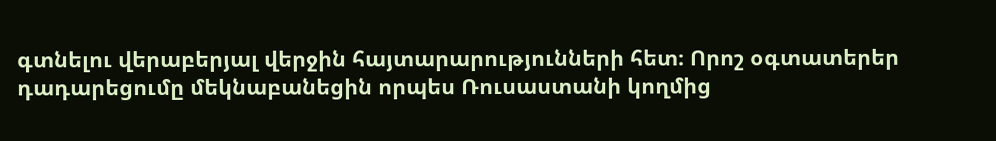գտնելու վերաբերյալ վերջին հայտարարությունների հետ։ Որոշ օգտատերեր դադարեցումը մեկնաբանեցին որպես Ռուսաստանի կողմից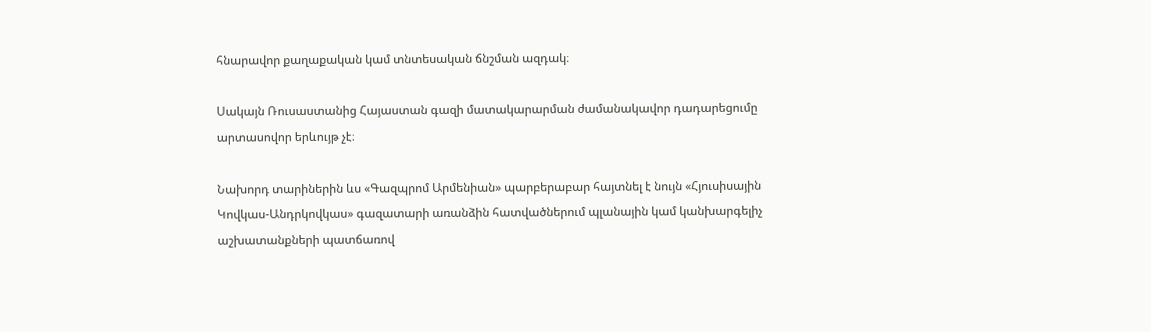հնարավոր քաղաքական կամ տնտեսական ճնշման ազդակ։

Սակայն Ռուսաստանից Հայաստան գազի մատակարարման ժամանակավոր դադարեցումը արտասովոր երևույթ չէ։

Նախորդ տարիներին ևս «Գազպրոմ Արմենիան» պարբերաբար հայտնել է նույն «Հյուսիսային Կովկաս-Անդրկովկաս» գազատարի առանձին հատվածներում պլանային կամ կանխարգելիչ աշխատանքների պատճառով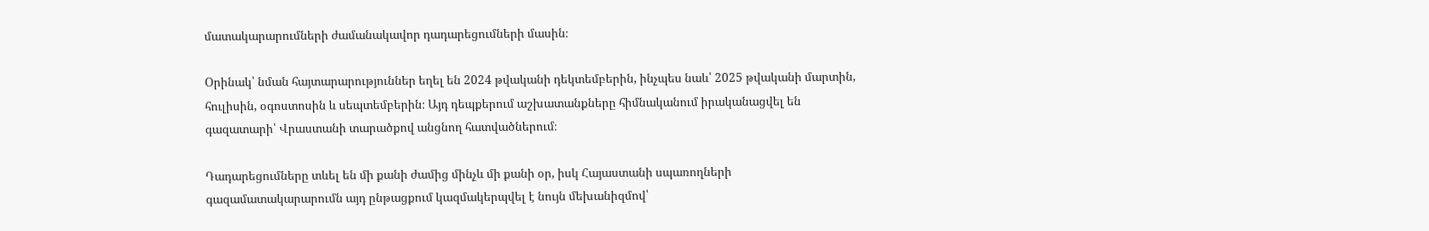մատակարարումների ժամանակավոր դադարեցումների մասին։

Օրինակ՝ նման հայտարարություններ եղել են 2024 թվականի դեկտեմբերին, ինչպես նաև՝ 2025 թվականի մարտին, հուլիսին, օգոստոսին և սեպտեմբերին։ Այդ դեպքերում աշխատանքները հիմնականում իրականացվել են գազատարի՝ Վրաստանի տարածքով անցնող հատվածներում։

Դադարեցումները տևել են մի քանի ժամից մինչև մի քանի օր, իսկ Հայաստանի սպառողների գազամատակարարումն այդ ընթացքում կազմակերպվել է նույն մեխանիզմով՝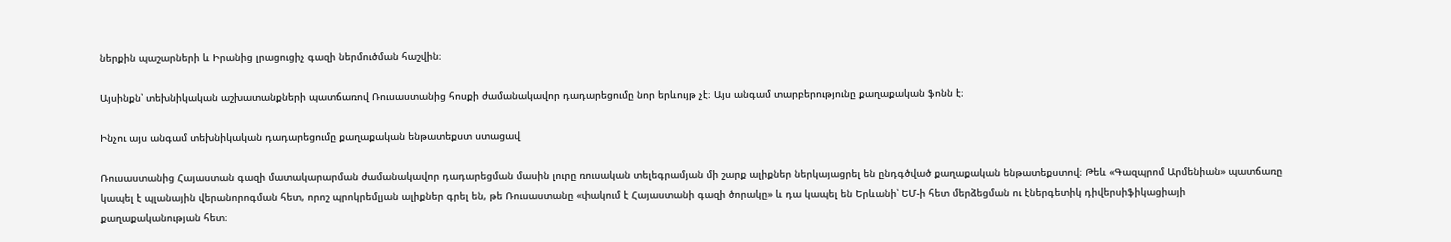ներքին պաշարների և Իրանից լրացուցիչ գազի ներմուծման հաշվին։

Այսինքն՝ տեխնիկական աշխատանքների պատճառով Ռուսաստանից հոսքի ժամանակավոր դադարեցումը նոր երևույթ չէ։ Այս անգամ տարբերությունը քաղաքական ֆոնն է։

Ինչու այս անգամ տեխնիկական դադարեցումը քաղաքական ենթատեքստ ստացավ

Ռուսաստանից Հայաստան գազի մատակարարման ժամանակավոր դադարեցման մասին լուրը ռուսական տելեգրամյան մի շարք ալիքներ ներկայացրել են ընդգծված քաղաքական ենթատեքստով։ Թեև «Գազպրոմ Արմենիան» պատճառը կապել է պլանային վերանորոգման հետ, որոշ պրոկրեմլյան ալիքներ գրել են, թե Ռուսաստանը «փակում է Հայաստանի գազի ծորակը» և դա կապել են Երևանի՝ ԵՄ-ի հետ մերձեցման ու էներգետիկ դիվերսիֆիկացիայի քաղաքականության հետ։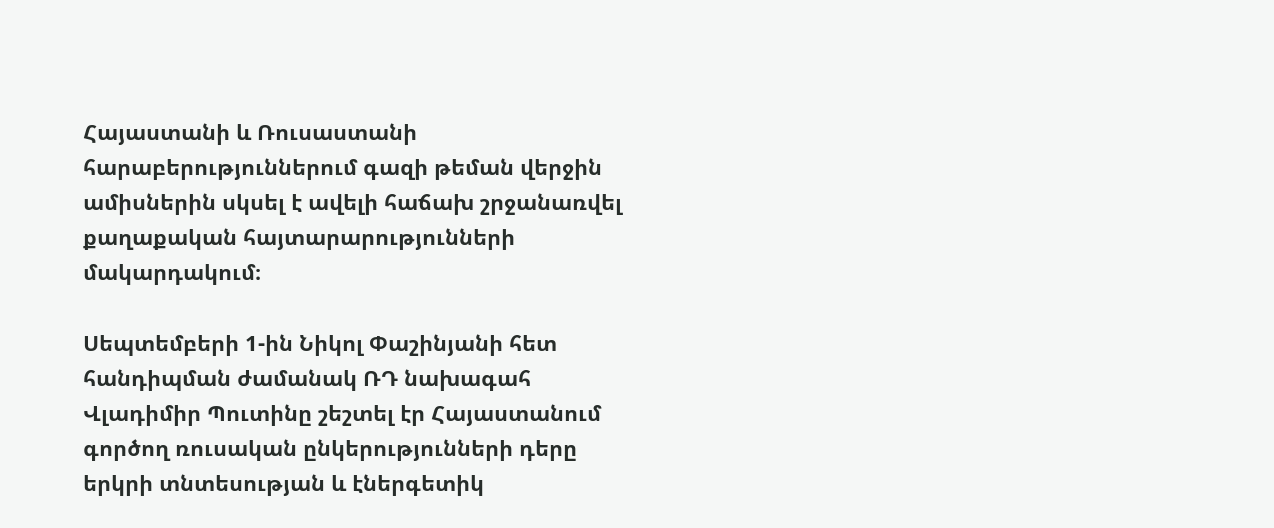Հայաստանի և Ռուսաստանի հարաբերություններում գազի թեման վերջին ամիսներին սկսել է ավելի հաճախ շրջանառվել քաղաքական հայտարարությունների մակարդակում։

Սեպտեմբերի 1-ին Նիկոլ Փաշինյանի հետ հանդիպման ժամանակ ՌԴ նախագահ Վլադիմիր Պուտինը շեշտել էր Հայաստանում գործող ռուսական ընկերությունների դերը երկրի տնտեսության և էներգետիկ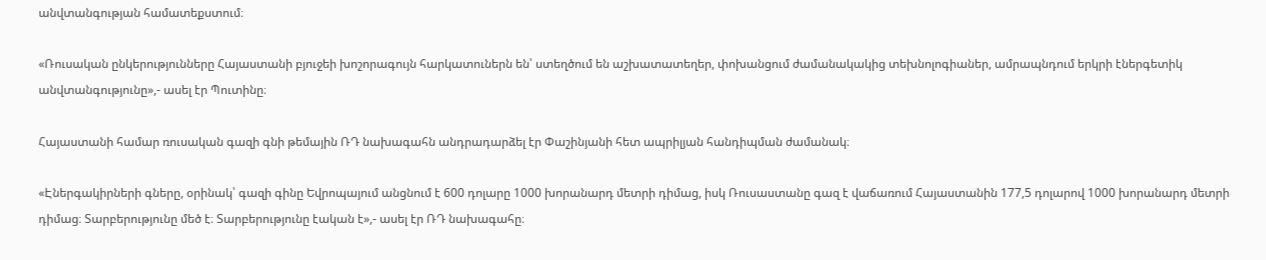անվտանգության համատեքստում։

«Ռուսական ընկերությունները Հայաստանի բյուջեի խոշորագույն հարկատուներն են՝ ստեղծում են աշխատատեղեր, փոխանցում ժամանակակից տեխնոլոգիաներ, ամրապնդում երկրի էներգետիկ անվտանգությունը»,- ասել էր Պուտինը։

Հայաստանի համար ռուսական գազի գնի թեմային ՌԴ նախագահն անդրադարձել էր Փաշինյանի հետ ապրիլյան հանդիպման ժամանակ։

«Էներգակիրների գները, օրինակ՝ գազի գինը Եվրոպայում անցնում է 600 դոլարը 1000 խորանարդ մետրի դիմաց, իսկ Ռուսաստանը գազ է վաճառում Հայաստանին 177,5 դոլարով 1000 խորանարդ մետրի դիմաց։ Տարբերությունը մեծ է։ Տարբերությունը էական է»,- ասել էր ՌԴ նախագահը։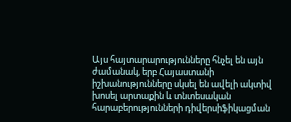Այս հայտարարությունները հնչել են այն ժամանակ, երբ Հայաստանի իշխանությունները սկսել են ավելի ակտիվ խոսել արտաքին և տնտեսական հարաբերությունների դիվերսիֆիկացման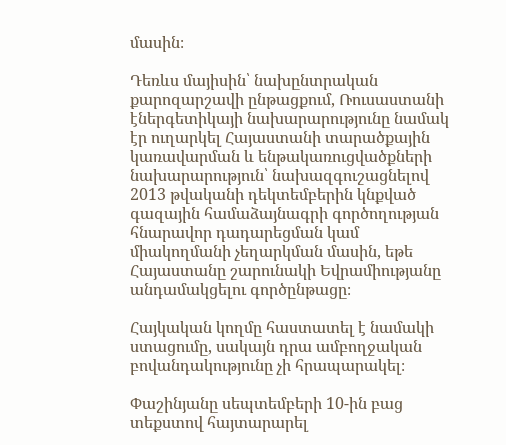մասին։

Դեռևս մայիսին՝ նախընտրական քարոզարշավի ընթացքում, Ռուսաստանի էներգետիկայի նախարարությունը նամակ էր ուղարկել Հայաստանի տարածքային կառավարման և ենթակառուցվածքների նախարարություն՝ նախազգուշացնելով 2013 թվականի դեկտեմբերին կնքված գազային համաձայնագրի գործողության հնարավոր դադարեցման կամ միակողմանի չեղարկման մասին, եթե Հայաստանը շարունակի Եվրամիությանը անդամակցելու գործընթացը։

Հայկական կողմը հաստատել է նամակի ստացումը, սակայն դրա ամբողջական բովանդակությունը չի հրապարակել։

Փաշինյանը սեպտեմբերի 10-ին բաց տեքստով հայտարարել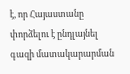է, որ Հայաստանը փորձելու է ընդլայնել գազի մատակարարման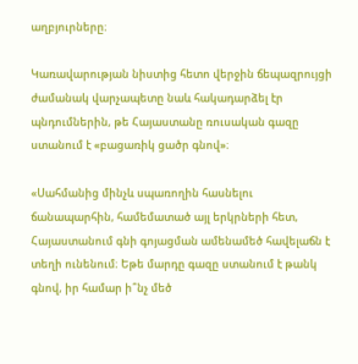աղբյուրները։

Կառավարության նիստից հետո վերջին ճեպազրույցի ժամանակ վարչապետը նաև հակադարձել էր պնդումներին, թե Հայաստանը ռուսական գազը ստանում է «բացառիկ ցածր գնով»։

«Սահմանից մինչև սպառողին հասնելու ճանապարհին, համեմատած այլ երկրների հետ, Հայաստանում գնի գոյացման ամենամեծ հավելաճն է տեղի ունենում։ Եթե մարդը գազը ստանում է թանկ գնով, իր համար ի՞նչ մեծ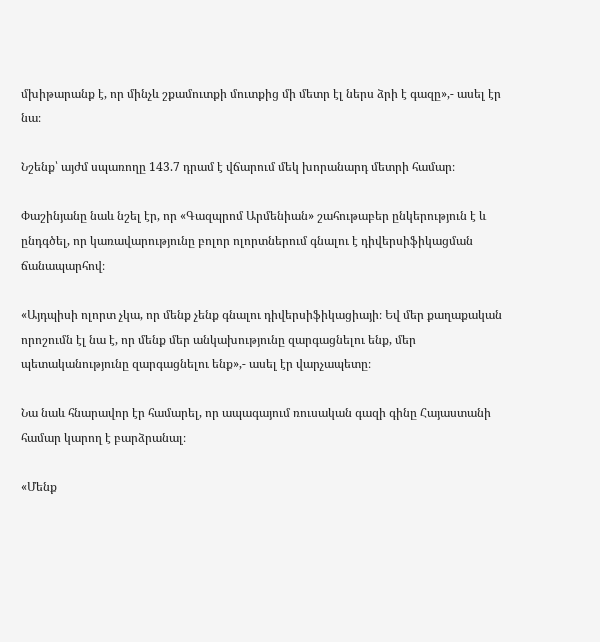մխիթարանք է, որ մինչև շքամուտքի մուտքից մի մետր էլ ներս ձրի է գազը»,- ասել էր նա։

Նշենք՝ այժմ սպառողը 143.7 դրամ է վճարում մեկ խորանարդ մետրի համար։

Փաշինյանը նաև նշել էր, որ «Գազպրոմ Արմենիան» շահութաբեր ընկերություն է և ընդգծել, որ կառավարությունը բոլոր ոլորտներում գնալու է դիվերսիֆիկացման ճանապարհով։

«Այդպիսի ոլորտ չկա, որ մենք չենք գնալու դիվերսիֆիկացիայի։ Եվ մեր քաղաքական որոշումն էլ նա է, որ մենք մեր անկախությունը զարգացնելու ենք, մեր պետականությունը զարգացնելու ենք»,- ասել էր վարչապետը։

Նա նաև հնարավոր էր համարել, որ ապագայում ռուսական գազի գինը Հայաստանի համար կարող է բարձրանալ։

«Մենք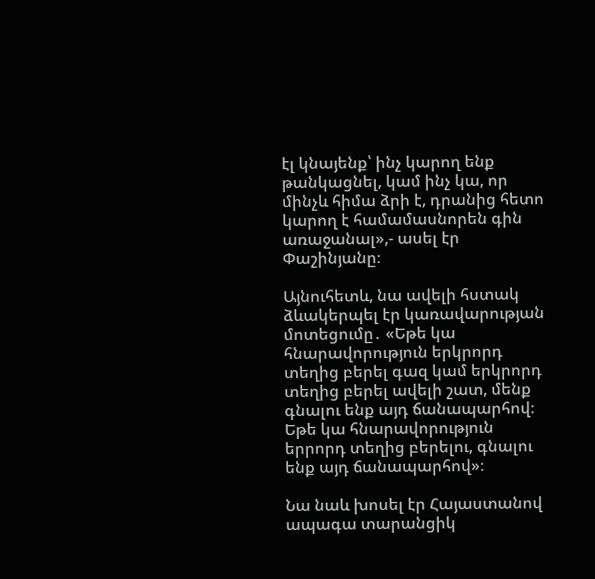էլ կնայենք՝ ինչ կարող ենք թանկացնել, կամ ինչ կա, որ մինչև հիմա ձրի է, դրանից հետո կարող է համամասնորեն գին առաջանալ»,- ասել էր Փաշինյանը։

Այնուհետև, նա ավելի հստակ ձևակերպել էր կառավարության մոտեցումը․ «Եթե կա հնարավորություն երկրորդ տեղից բերել գազ կամ երկրորդ տեղից բերել ավելի շատ, մենք գնալու ենք այդ ճանապարհով։ Եթե կա հնարավորություն երրորդ տեղից բերելու, գնալու ենք այդ ճանապարհով»։

Նա նաև խոսել էր Հայաստանով ապագա տարանցիկ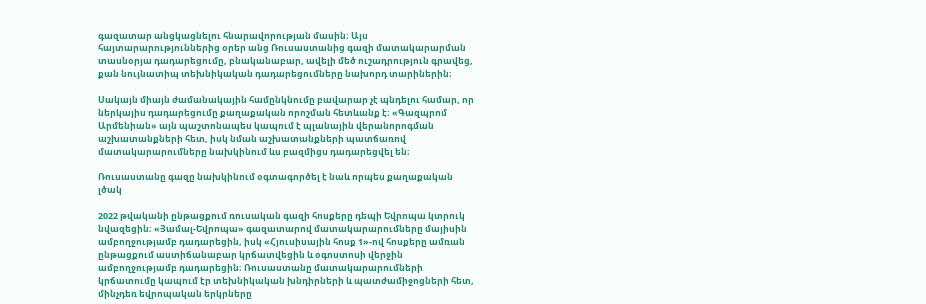գազատար անցկացնելու հնարավորության մասին։ Այս հայտարարություններից օրեր անց Ռուսաստանից գազի մատակարարման տասնօրյա դադարեցումը, բնականաբար, ավելի մեծ ուշադրություն գրավեց, քան նույնատիպ տեխնիկական դադարեցումները նախորդ տարիներին։

Սակայն միայն ժամանակային համընկնումը բավարար չէ պնդելու համար, որ ներկայիս դադարեցումը քաղաքական որոշման հետևանք է։ «Գազպրոմ Արմենիան» այն պաշտոնապես կապում է պլանային վերանորոգման աշխատանքների հետ, իսկ նման աշխատանքների պատճառով մատակարարումները նախկինում ևս բազմիցս դադարեցվել են։

Ռուսաստանը գազը նախկինում օգտագործել է նաև որպես քաղաքական լծակ

2022 թվականի ընթացքում ռուսական գազի հոսքերը դեպի Եվրոպա կտրուկ նվազեցին։ «Յամալ-Եվրոպա» գազատարով մատակարարումները մայիսին ամբողջությամբ դադարեցին, իսկ «Հյուսիսային հոսք 1»-ով հոսքերը ամռան ընթացքում աստիճանաբար կրճատվեցին և օգոստոսի վերջին ամբողջությամբ դադարեցին։ Ռուսաստանը մատակարարումների կրճատումը կապում էր տեխնիկական խնդիրների և պատժամիջոցների հետ, մինչդեռ եվրոպական երկրները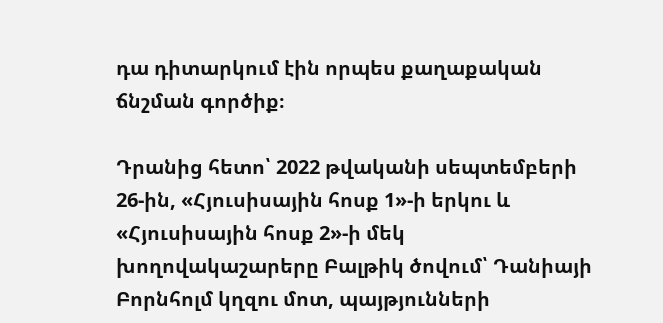դա դիտարկում էին որպես քաղաքական ճնշման գործիք։

Դրանից հետո՝ 2022 թվականի սեպտեմբերի 26-ին, «Հյուսիսային հոսք 1»-ի երկու և «Հյուսիսային հոսք 2»-ի մեկ խողովակաշարերը Բալթիկ ծովում՝ Դանիայի Բորնհոլմ կղզու մոտ, պայթյունների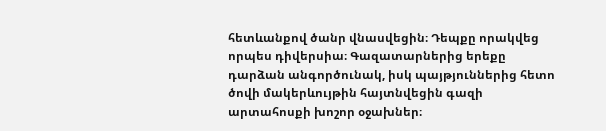հետևանքով ծանր վնասվեցին։ Դեպքը որակվեց որպես դիվերսիա։ Գազատարներից երեքը դարձան անգործունակ, իսկ պայթյուններից հետո ծովի մակերևույթին հայտնվեցին գազի արտահոսքի խոշոր օջախներ։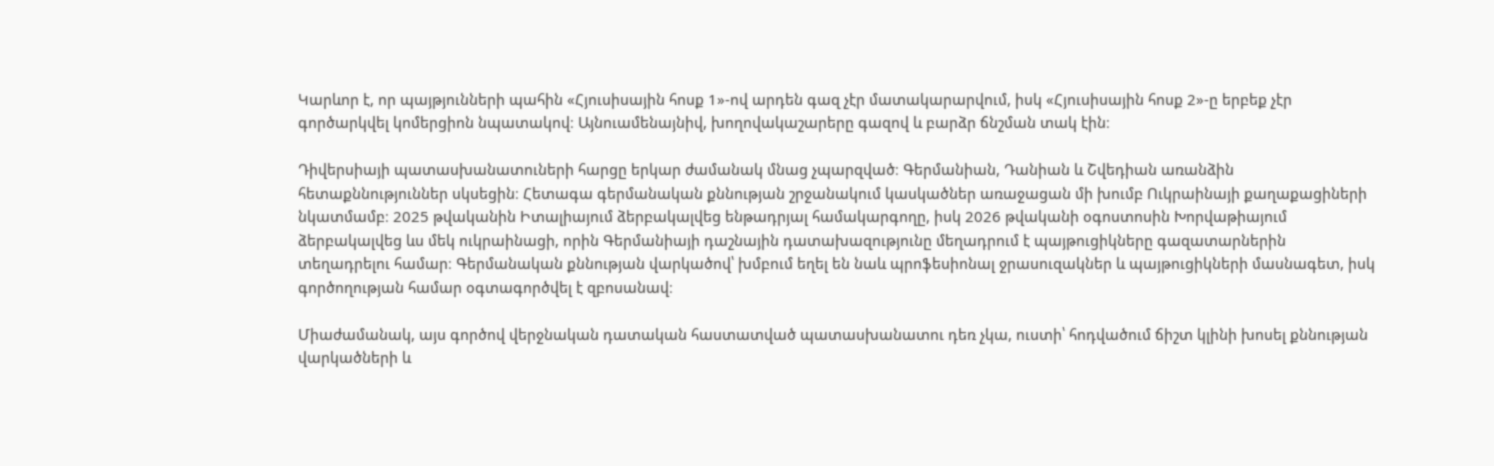Կարևոր է, որ պայթյունների պահին «Հյուսիսային հոսք 1»-ով արդեն գազ չէր մատակարարվում, իսկ «Հյուսիսային հոսք 2»-ը երբեք չէր գործարկվել կոմերցիոն նպատակով։ Այնուամենայնիվ, խողովակաշարերը գազով և բարձր ճնշման տակ էին։

Դիվերսիայի պատասխանատուների հարցը երկար ժամանակ մնաց չպարզված։ Գերմանիան, Դանիան և Շվեդիան առանձին հետաքննություններ սկսեցին։ Հետագա գերմանական քննության շրջանակում կասկածներ առաջացան մի խումբ Ուկրաինայի քաղաքացիների նկատմամբ։ 2025 թվականին Իտալիայում ձերբակալվեց ենթադրյալ համակարգողը, իսկ 2026 թվականի օգոստոսին Խորվաթիայում ձերբակալվեց ևս մեկ ուկրաինացի, որին Գերմանիայի դաշնային դատախազությունը մեղադրում է պայթուցիկները գազատարներին տեղադրելու համար։ Գերմանական քննության վարկածով՝ խմբում եղել են նաև պրոֆեսիոնալ ջրասուզակներ և պայթուցիկների մասնագետ, իսկ գործողության համար օգտագործվել է զբոսանավ։

Միաժամանակ, այս գործով վերջնական դատական հաստատված պատասխանատու դեռ չկա, ուստի՝ հոդվածում ճիշտ կլինի խոսել քննության վարկածների և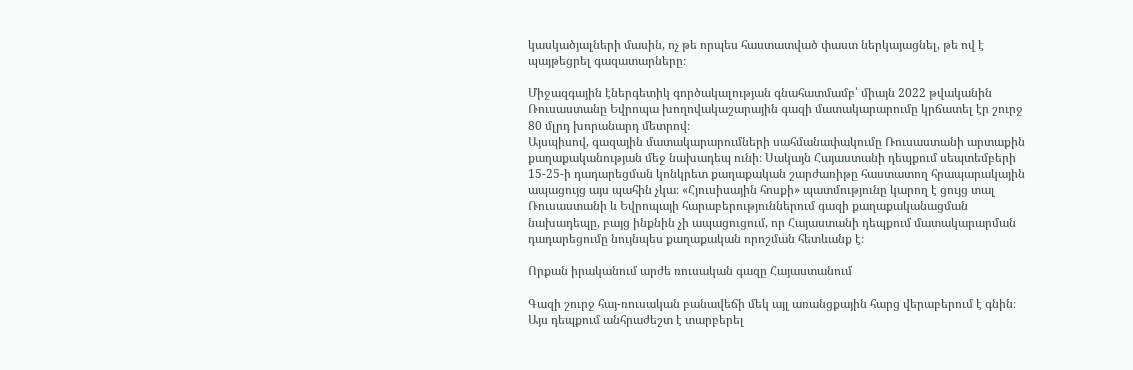կասկածյալների մասին, ոչ թե որպես հաստատված փաստ ներկայացնել, թե ով է պայթեցրել գազատարները։

Միջազգային էներգետիկ գործակալության գնահատմամբ՝ միայն 2022 թվականին Ռուսաստանը Եվրոպա խողովակաշարային գազի մատակարարումը կրճատել էր շուրջ 80 մլրդ խորանարդ մետրով։
Այսպիսով, գազային մատակարարումների սահմանափակումը Ռուսաստանի արտաքին քաղաքականության մեջ նախադեպ ունի։ Սակայն Հայաստանի դեպքում սեպտեմբերի 15-25-ի դադարեցման կոնկրետ քաղաքական շարժառիթը հաստատող հրապարակային ապացույց այս պահին չկա։ «Հյուսիսային հոսքի» պատմությունը կարող է ցույց տալ Ռուսաստանի և Եվրոպայի հարաբերություններում գազի քաղաքականացման նախադեպը, բայց ինքնին չի ապացուցում, որ Հայաստանի դեպքում մատակարարման դադարեցումը նույնպես քաղաքական որոշման հետևանք է։

Որքան իրականում արժե ռուսական գազը Հայաստանում

Գազի շուրջ հայ-ռուսական բանավեճի մեկ այլ առանցքային հարց վերաբերում է գնին։ Այս դեպքում անհրաժեշտ է տարբերել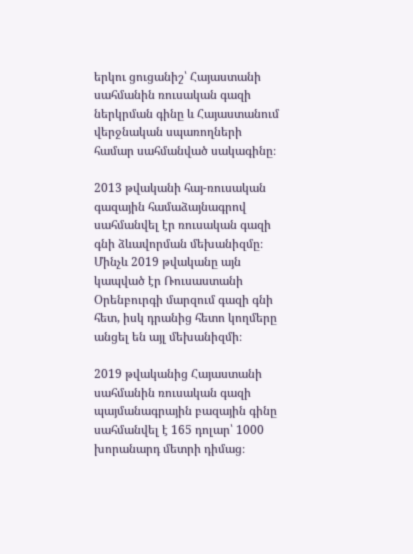երկու ցուցանիշ՝ Հայաստանի սահմանին ռուսական գազի ներկրման գինը և Հայաստանում վերջնական սպառողների համար սահմանված սակագինը։

2013 թվականի հայ-ռուսական գազային համաձայնագրով սահմանվել էր ռուսական գազի գնի ձևավորման մեխանիզմը։ Մինչև 2019 թվականը այն կապված էր Ռուսաստանի Օրենբուրգի մարզում գազի գնի հետ, իսկ դրանից հետո կողմերը անցել են այլ մեխանիզմի։

2019 թվականից Հայաստանի սահմանին ռուսական գազի պայմանագրային բազային գինը սահմանվել է 165 դոլար՝ 1000 խորանարդ մետրի դիմաց։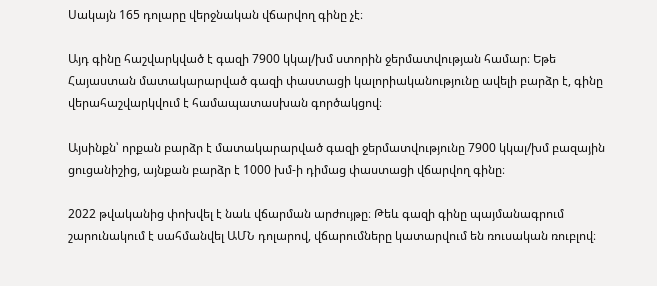Սակայն 165 դոլարը վերջնական վճարվող գինը չէ։

Այդ գինը հաշվարկված է գազի 7900 կկալ/խմ ստորին ջերմատվության համար։ Եթե Հայաստան մատակարարված գազի փաստացի կալորիականությունը ավելի բարձր է, գինը վերահաշվարկվում է համապատասխան գործակցով։

Այսինքն՝ որքան բարձր է մատակարարված գազի ջերմատվությունը 7900 կկալ/խմ բազային ցուցանիշից, այնքան բարձր է 1000 խմ-ի դիմաց փաստացի վճարվող գինը։

2022 թվականից փոխվել է նաև վճարման արժույթը։ Թեև գազի գինը պայմանագրում շարունակում է սահմանվել ԱՄՆ դոլարով, վճարումները կատարվում են ռուսական ռուբլով։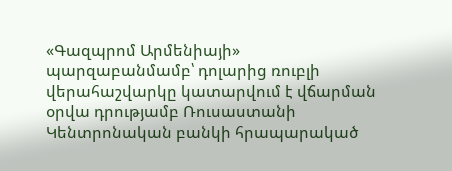«Գազպրոմ Արմենիայի» պարզաբանմամբ՝ դոլարից ռուբլի վերահաշվարկը կատարվում է վճարման օրվա դրությամբ Ռուսաստանի Կենտրոնական բանկի հրապարակած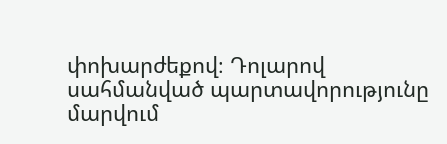փոխարժեքով։ Դոլարով սահմանված պարտավորությունը մարվում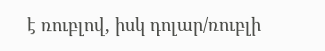է ռուբլով, իսկ դոլար/ռուբլի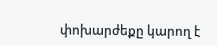փոխարժեքը կարող է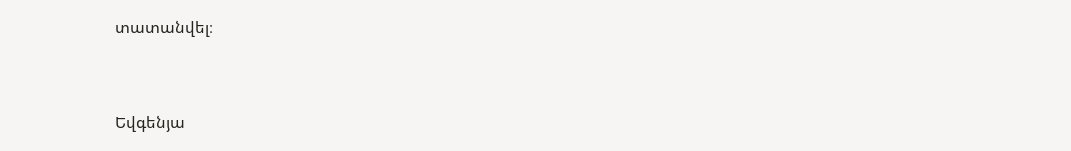տատանվել։



Եվգենյա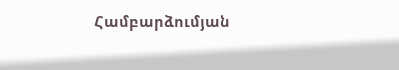Համբարձումյան